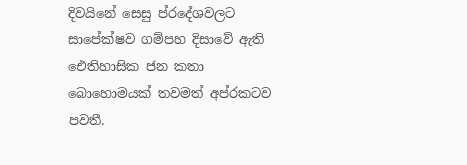දිවයිනේ සෙසු ප්රදේශවලට සාපේක්ෂව ගම්පහ දිසාවේ ඇති ඓතිහාසික ජන කතා බොහොමයක් තවමත් අප්රකටව පවතී.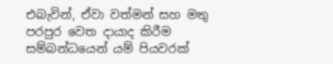එබැවින්, ඒවා වත්මන් සහ මතු පරපුර වෙත දායාද කිරීම සම්බන්ධයෙන් යම් පියවරක්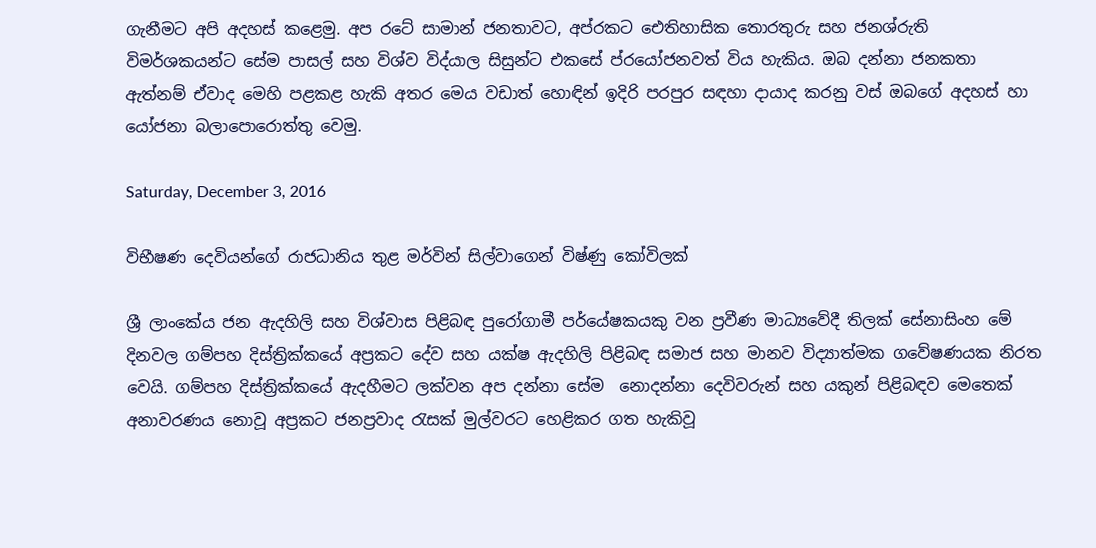ගැනීමට අපි අදහස් කළෙමු. අප රටේ සාමාන් ජනතාවට, අප්රකට ඓතිහාසික තොරතුරු සහ ජනශ්රුති විමර්ශකයන්ට සේම පාසල් සහ විශ්ව විද්යාල සිසුන්ට එකසේ ප්රයෝජනවත් විය හැකිය. ඔබ දන්නා ජනකතා ඇත්නම් ඒවාද මෙහි පළකළ හැකි අතර මෙය වඩාත් හොඳින් ඉදිරි පරපුර සඳහා දායාද කරනු වස් ඔබගේ අදහස් හා යෝජනා බලාපොරොත්තු වෙමු.

Saturday, December 3, 2016

විභීෂණ දෙවියන්ගේ රාජධානිය තුළ මර්වින් සිල්වාගෙන් විෂ්ණු කෝවිලක්

ශ්‍රී ලාංකේය ජන ඇදහිලි සහ විශ්වාස පිළිබඳ පුරෝගාමී පර්යේෂකයකු වන ප්‍රවීණ මාධ්‍යවේදී තිලක් සේනාසිංහ මේ දිනවල ගම්පහ දිස්ත්‍රික්කයේ අප්‍රකට දේව සහ යක්ෂ ඇදහිලි පිළිබඳ සමාජ සහ මානව විද්‍යාත්මක ගවේෂණයක නිරත වෙයි. ගම්පහ දිස්ත්‍රික්කයේ ඇදහීමට ලක්වන අප දන්නා සේම  නොදන්නා දෙවිවරුන් සහ යකුන් පිළිබඳව මෙතෙක් අනාවරණය නොවූ අප්‍රකට ජනප්‍රවාද රැසක් මුල්වරට හෙළිකර ගත හැකිවූ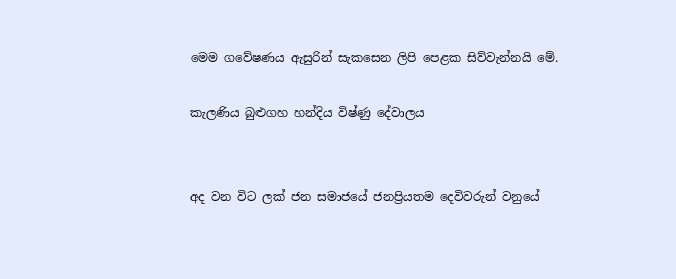මෙම ගවේෂණය ඇසුරින් සැකසෙන ලිපි පෙළක සිව්වැන්නයි මේ.

කැලණිය බුළුගහ හන්දිය විෂ්ණු දේවාලය


අද වන විට ලක් ජන සමාජයේ ජනප්‍රියතම දෙවිවරුන් වනුයේ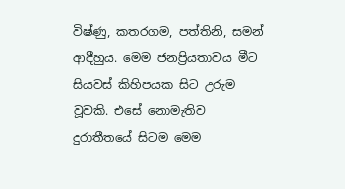විෂ්ණු, කතරගම, පත්තිනි, සමන් ආදීහුය. මෙම ජනප්‍රියතාවය මීට සියවස් කිහිපයක සිට උරුම වූවකි. එසේ නොමැතිව දුරාතීතයේ සිටම මෙම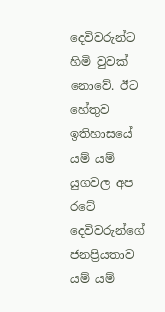දෙවිවරුන්ට හිමි වුවක් නොවේ. ඊට හේතුව ඉතිහාසයේ යම් යම් යුගවල අප රටේ දෙවිවරුන්ගේ ජනප්‍රියතාව යම් යම්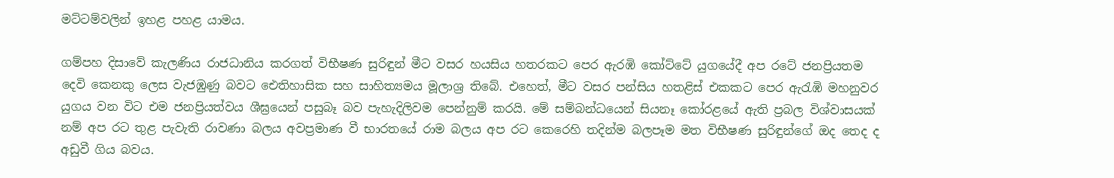මට්ටම්වලින් ඉහළ පහළ යාමය.

ගම්පහ දිසාවේ කැලණිය රාජධානිය කරගත් විභීෂණ සුරිඳුන් මීට වසර හයසිය හතරකට පෙර ඇරඹි කෝට්ටේ යුගයේදී අප රටේ ජනප්‍රියතම දෙවි කෙනකු ලෙස වැජඹුණු බවට ඓතිහාසික සහ සාහිත්‍යමය මූලාශ්‍ර තිබේ. එහෙත්, මීට වසර පන්සිය හතළිස් එකකට පෙර ඇරැඹි මහනුවර යුගය වන විට එම ජනප්‍රියත්වය ශීඝ්‍රයෙන් පසුබෑ බව පැහැදිලිවම පෙන්නුම් කරයි. මේ සම්බන්ධයෙන් සියනෑ කෝරළයේ ඇති ප්‍රබල විශ්වාසයක් නම් අප රට තුළ පැවැති රාවණා බලය අවප්‍රමාණ වී භාරතයේ රාම බලය අප රට කෙරෙහි තදින්ම බලපෑම මත විභීෂණ සුරිඳුන්ගේ ඔද තෙද ද අඩුවී ගිය බවය.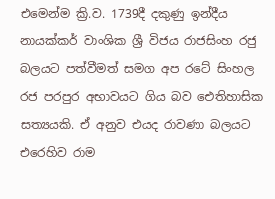එමෙන්ම ක්‍රි.ව. 1739දී දකුණු ඉන්දීය නායක්කර් වාංශික ශ්‍රී විජය රාජසිංහ රජු බලයට පත්වීමත් සමග අප රටේ සිංහල රජ පරපුර අභාවයට ගිය බව ඓතිහාසික සත්‍යයකි. ඒ අනුව එයද රාවණා බලයට එරෙහිව රාම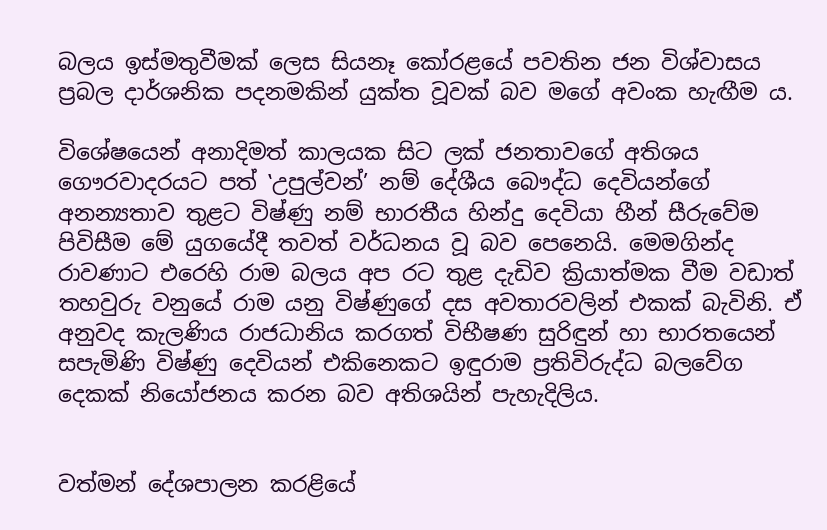බලය ඉස්මතුවීමක් ලෙස සියනෑ කෝරළයේ පවතින ජන විශ්වාසය ප්‍රබල දාර්ශනික පදනමකින් යුක්ත වූවක් බව මගේ අවංක හැඟීම ය.

විශේෂයෙන් අනාදිමත් කාලයක සිට ලක් ජනතාවගේ අතිශය ගෞරවාදරයට පත් ‛උපුල්වන්’ නම් දේශීය බෞද්ධ දෙවියන්ගේ අනන්‍යතාව තුළට විෂ්ණු නම් භාරතීය හින්දු දෙවියා හීන් සීරුවේම පිවිසීම මේ යුගයේදී තවත් වර්ධනය වූ බව පෙනෙයි. මෙමගින්ද රාවණාට එරෙහි රාම බලය අප රට තුළ දැඩිව ක්‍රියාත්මක වීම වඩාත් තහවුරු වනුයේ රාම යනු විෂ්ණුගේ දස අවතාරවලින් එකක් බැවිනි. ඒ අනුවද කැලණිය රාජධානිය කරගත් විභීෂණ සුරිඳුන් හා භාරතයෙන් සපැමිණි විෂ්ණු දෙවියන් එකිනෙකට ඉඳුරාම ප්‍රතිවිරුද්ධ බලවේග දෙකක් නියෝජනය කරන බව අතිශයින් පැහැදිලිය.


වත්මන් දේශපාලන කරළියේ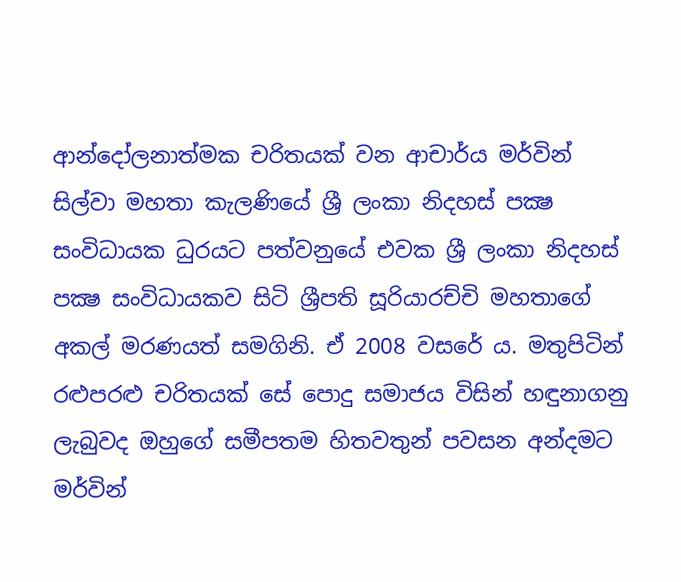ආන්දෝලනාත්මක චරිතයක් වන ආචාර්ය මර්වින් සිල්වා මහතා කැලණියේ ශ්‍රී ලංකා නිදහස් පක්‍ෂ සංවිධායක ධුරයට පත්වනුයේ එවක ශ්‍රී ලංකා නිදහස් පක්‍ෂ සංවිධායකව සිටි ශ්‍රීපති සූරියාරච්චි මහතාගේ අකල් මරණයත් සමගිනි. ඒ 2008 වසරේ ය. මතුපිටින් රළුපරළු චරිතයක් සේ පොදු සමාජය විසින් හඳුනාගනු ලැබුවද ඔහුගේ සමීපතම හිතවතුන් පවසන අන්දමට මර්වින්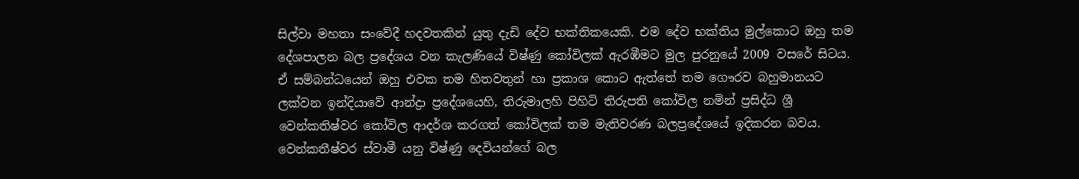සිල්වා මහතා සංවේදී හදවතකින් යුතු දැඩි දේව භක්තිකයෙකි. එම දේව භක්තිය මුල්කොට ඔහු තම දේශපාලන බල ප්‍රදේශය වන කැලණියේ විෂ්ණු කෝවිලක් ඇරඹීමට මුල පුරනුයේ 2009 වසරේ සිටය. ඒ සම්බන්ධයෙන් ඔහු එවක තම හිතවතුන් හා ප්‍රකාශ කොට ඇත්තේ තම ගෞරව බහුමානයට ලක්වන ඉන්දියාවේ ආන්ද්‍රා ප්‍රදේශයෙහි, තිරුමාලහි පිහිටි තිරුපති කෝවිල නමින් ප්‍රසිද්ධ ශ්‍රී වෙන්කතිෂ්වර කෝවිල ආදර්ශ කරගත් කෝවිලක් තම මැතිවරණ බලප්‍රදේශයේ ඉදිකරන බවය. වෙන්කතීෂ්වර ස්වාමී යනු විෂ්ණු දෙවියන්ගේ බල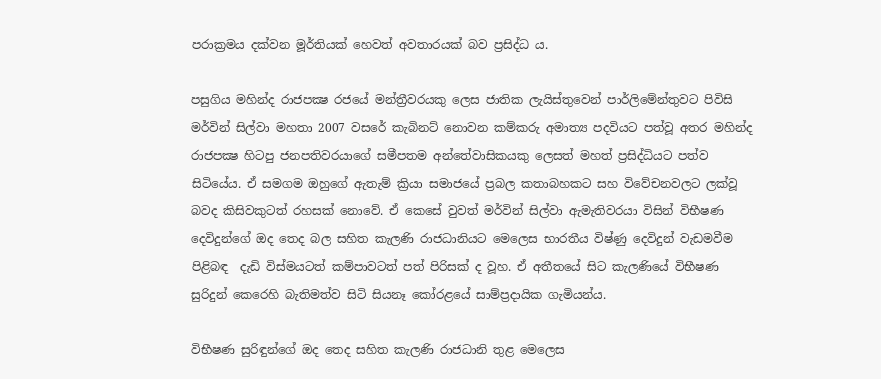පරාක්‍රමය දක්වන මූර්තියක් හෙවත් අවතාරයක් බව ප්‍රසිද්ධ ය.

පසුගිය මහින්ද රාජපක්‍ෂ රජයේ මන්ත්‍රීවරයකු ලෙස ජාතික ලැයිස්තුවෙන් පාර්ලිමේන්තුවට පිවිසි මර්වින් සිල්වා මහතා 2007 වසරේ කැබිනට් නොවන කම්කරු අමාත්‍ය පදවියට පත්වූ අතර මහින්ද රාජපක්‍ෂ හිටපු ජනපතිවරයාගේ සමීපතම අන්තේවාසිකයකු ලෙසත් මහත් ප්‍රසිද්ධියට පත්ව සිටියේය. ඒ සමගම ඔහුගේ ඇතැම් ක්‍රියා සමාජයේ ප්‍රබල කතාබහකට සහ විවේචනවලට ලක්වූ බවද කිසිවකුටත් රහසක් නොවේ. ඒ කෙසේ වුවත් මර්වින් සිල්වා ඇමැතිවරයා විසින් විභීෂණ දෙවිදුන්ගේ ඔද තෙද බල සහිත කැලණි රාජධානියට මෙලෙස භාරතීය විෂ්ණු දෙවිදුන් වැඩමවීම පිළිබඳ  දැඩි විස්මයටත් කම්පාවටත් පත් පිරිසක් ද වූහ. ඒ අතීතයේ සිට කැලණියේ විභීෂණ සුරිදුන් කෙරෙහි බැතිමත්ව සිටි සියනෑ කෝරළයේ සාම්ප්‍රදායික ගැමියන්ය.

විභීෂණ සුරිඳුන්ගේ ඔද තෙද සහිත කැලණි රාජධානි තුළ මෙලෙස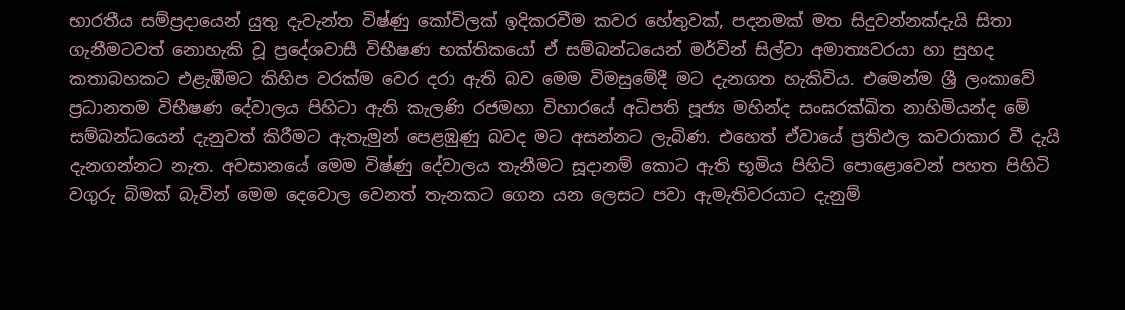භාරතීය සම්ප්‍රදායෙන් යුතු දැවැන්ත විෂ්ණු කෝවිලක් ඉදිකරවීම කවර හේතුවක්, පදනමක් මත සිදුවන්නක්දැයි සිතා ගැනීමටවත් නොහැකි වූ ප්‍රදේශවාසී විභීෂණ භක්තිකයෝ ඒ සම්බන්ධයෙන් මර්වින් සිල්වා අමාත්‍යවරයා හා සුහද කතාබහකට එළැඹීමට කිහිප වරක්ම වෙර දරා ඇති බව මෙම විමසුමේදී මට දැනගත හැකිවිය. එමෙන්ම ශ්‍රී ලංකාවේ ප්‍රධානතම විභීෂණ දේවාලය පිහිටා ඇති කැලණි රජමහා විහාරයේ අධිපති පූජ්‍ය මහින්ද සංඝරක්ඛිත නාහිමියන්ද මේ සම්බන්ධයෙන් දැනුවත් කිරීමට ඇතැමුන් පෙළඹුණු බවද මට අසන්නට ලැබිණ. එහෙත් ඒවායේ ප්‍රතිඵල කවරාකාර වී දැයි දැනගන්නට නැත. අවසානයේ මෙම විෂ්ණු දේවාලය තැනීමට සූදානම් කොට ඇති භූමිය පිහිටි පොළොවෙන් පහත පිහිටි වගුරු බිමක් බැවින් මෙම දෙවොල වෙනත් තැනකට ගෙන යන ලෙසට පවා ඇමැතිවරයාට දැනුම්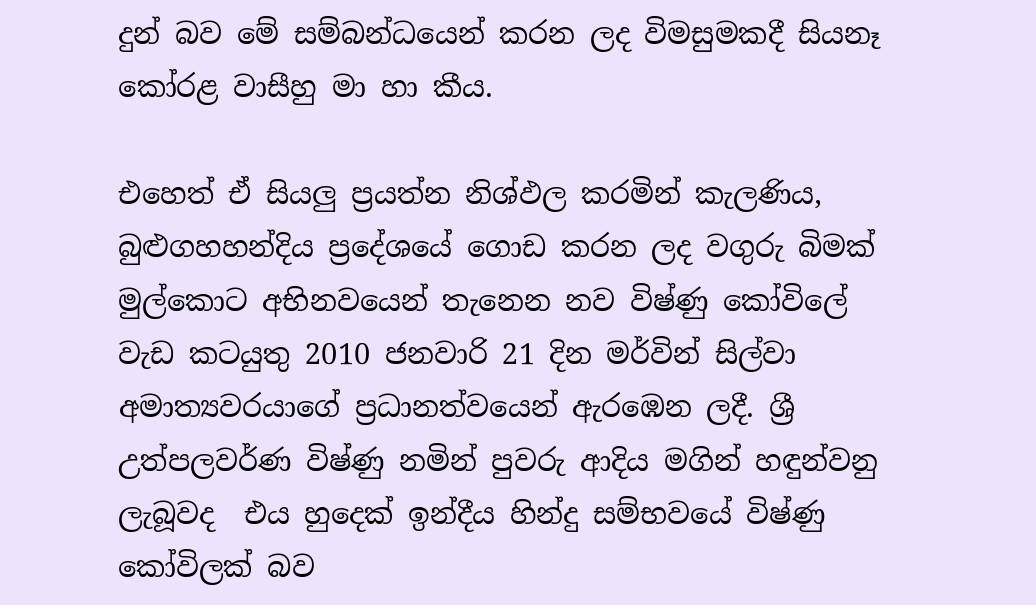දුන් බව මේ සම්බන්ධයෙන් කරන ලද විමසුමකදී සියනෑ කෝරළ වාසීහු මා හා කීය.

එහෙත් ඒ සියලු ප්‍රයත්න නිශ්ඵල කරමින් කැලණිය, බුළුගහහන්දිය ප්‍රදේශයේ ගොඩ කරන ලද වගුරු බිමක් මුල්කොට අභිනවයෙන් තැනෙන නව විෂ්ණු කෝවිලේ වැඩ කටයුතු 2010 ජනවාරි 21 දින මර්වින් සිල්වා අමාත්‍යවරයාගේ ප්‍රධානත්වයෙන් ඇරඹෙන ලදී. ශ්‍රී උත්පලවර්ණ විෂ්ණු නමින් පුවරු ආදිය මගින් හඳුන්වනු ලැබූවද  එය හුදෙක් ඉන්දීය හින්දු සම්භවයේ විෂ්ණු කෝවිලක් බව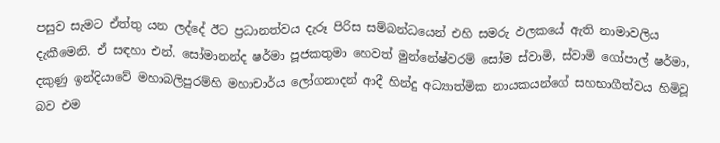පසුව සැමට ඒත්තු යන ලද්දේ ඊට ප්‍රධානත්වය දැරූ පිරිස සම්බන්ධයෙන් එහි සමරු ඵලකයේ ඇති නාමාවලිය දැකීමෙනි. ඒ සඳහා එන්. සෝමානන්ද ෂර්මා පූජකතුමා හෙවත් මුන්නේෂ්වරම් සෝම ස්වාමි, ස්වාමි ගෝපාල් ෂර්මා, දකුණු ඉන්දියාවේ මහාබලිපුරම්හි මහාචාර්ය ලෝගනාදන් ආදී හින්දු අධ්‍යාත්මික නායකයන්ගේ සහභාගීත්වය හිමිවූ බව එම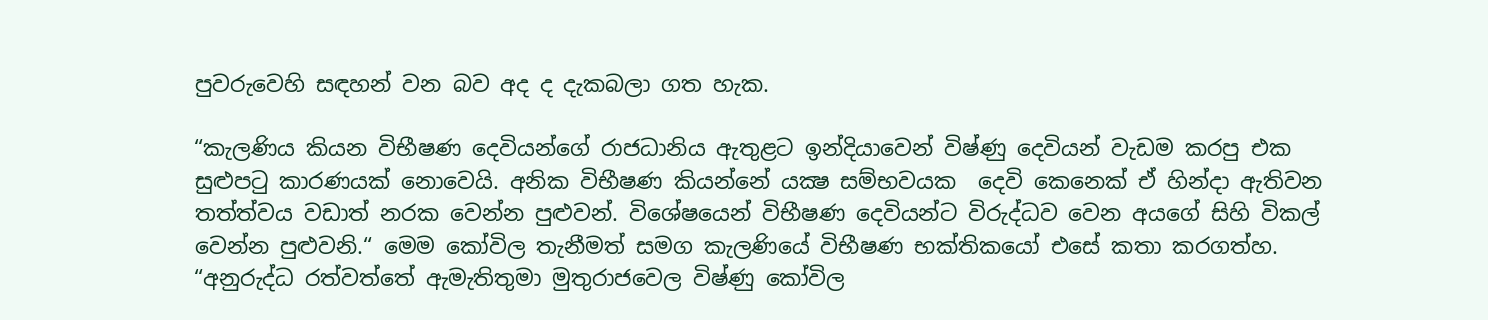පුවරුවෙහි සඳහන් වන බව අද ද දැකබලා ගත හැක.

“කැලණිය කියන විභීෂණ දෙවියන්ගේ රාජධානිය ඇතුළට ඉන්දියාවෙන් විෂ්ණු දෙවියන් වැඩම කරපු එක සුළුපටු කාරණයක් නොවෙයි. අනික විභීෂණ කියන්නේ යක්‍ෂ සම්භවයක  දෙවි කෙනෙක් ඒ හින්දා ඇතිවන තත්ත්වය වඩාත් නරක වෙන්න පුළුවන්. විශේෂයෙන් විභීෂණ දෙවියන්ට විරුද්ධව වෙන අයගේ සිහි විකල් වෙන්න පුළුවනි.“ මෙම කෝවිල තැනීමත් සමග කැලණියේ විභීෂණ භක්තිකයෝ එසේ කතා කරගත්හ.
“අනුරුද්ධ රත්වත්තේ ඇමැතිතුමා මුතුරාජවෙල විෂ්ණු කෝවිල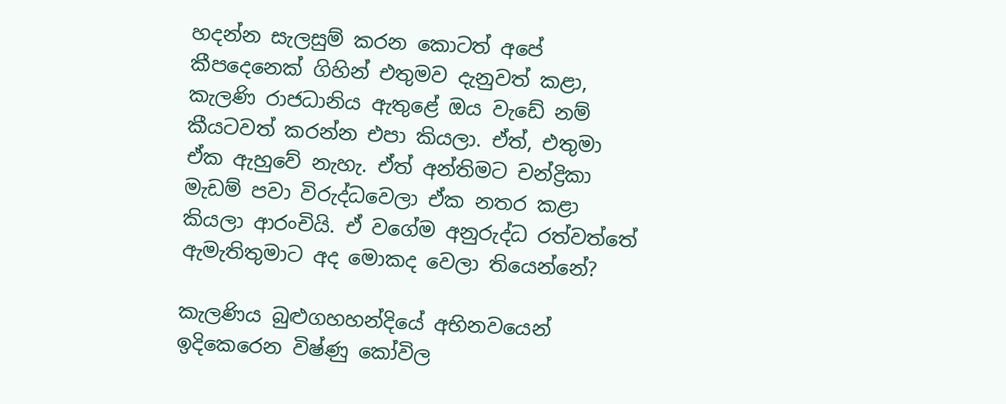හදන්න සැලසුම් කරන කොටත් අපේ කීපදෙනෙක් ගිහින් එතුමව දැනුවත් කළා, කැලණි රාජධානිය ඇතුළේ ඔය වැඩේ නම් කීයටවත් කරන්න එපා කියලා. ඒත්, එතුමා ඒක ඇහුවේ නැහැ. ඒත් අන්තිමට චන්ද්‍රිකා මැඩම් පවා විරුද්ධවෙලා ඒක නතර කළා කියලා ආරංචියි. ඒ වගේම අනුරුද්ධ රත්වත්තේ ඇමැතිතුමාට අද මොකද වෙලා තියෙන්නේ?

කැලණිය බුළුගහහන්දියේ අභිනවයෙන් ඉදිකෙරෙන විෂ්ණු කෝවිල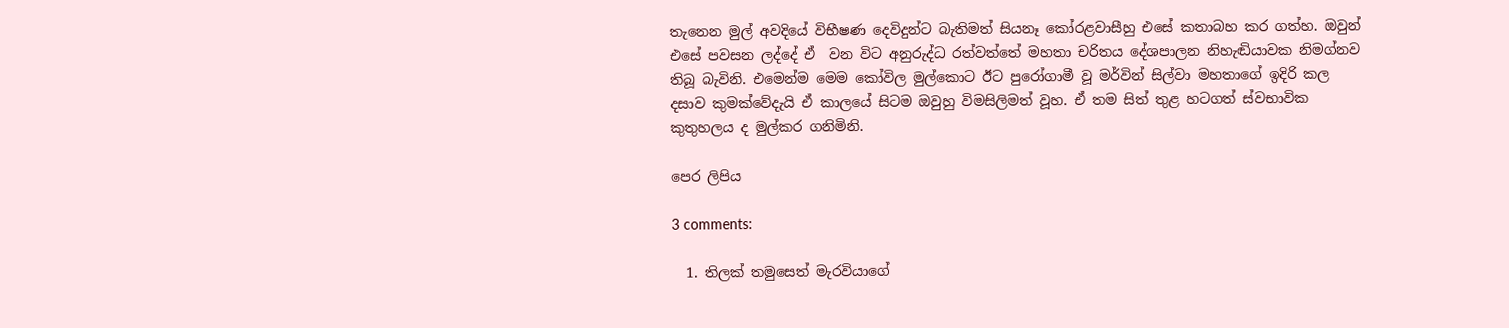තැනෙන මුල් අවදියේ විභීෂණ දෙවිදුන්ට බැතිමත් සියනෑ කෝරළවාසීහු එසේ කතාබහ කර ගත්හ. ඔවුන් එසේ පවසන ලද්දේ ඒ  වන විට අනුරුද්ධ රත්වත්තේ මහතා චරිතය දේශපාලන නිහැඬියාවක නිමග්නව තිබූ බැවිනි. එමෙන්ම මෙම කෝවිල මුල්කොට ඊට පුරෝගාමී වූ මර්වින් සිල්වා මහතාගේ ඉදිරි කල දසාව කුමක්වේදැයි ඒ කාලයේ සිටම ඔවුහු විමසිලිමත් වූහ. ඒ තම සිත් තුළ හටගත් ස්වභාවික කුතුහලය ද මුල්කර ගනිමිනි.

පෙර ලිපිය‍

3 comments:

  1. තිලක් තමුසෙත් මැරවියාගේ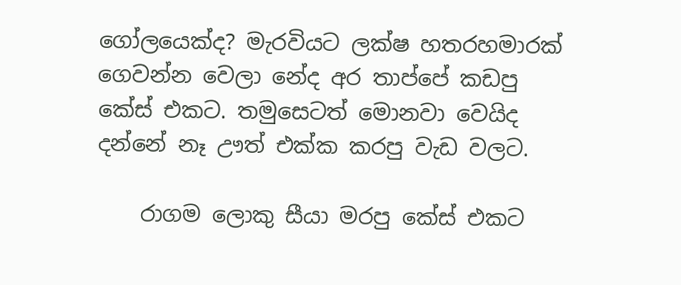ගෝලයෙක්ද? මැරවියට ලක්ෂ හතරහමාරක් ගෙවන්න වෙලා නේද අර තාප්පේ කඩපු කේස් එකට. තමුසෙටත් මොනවා වෙයිද දන්නේ නෑ ඌත් එක්ක කරපු වැඩ වලට.

    රාගම ලොකු සීයා මරපු කේස් එකට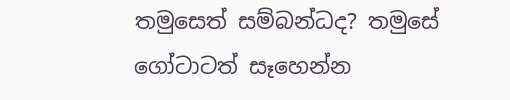තමුසෙත් සම්බන්ධද? තමුසේ ගෝටාටත් සෑහෙන්න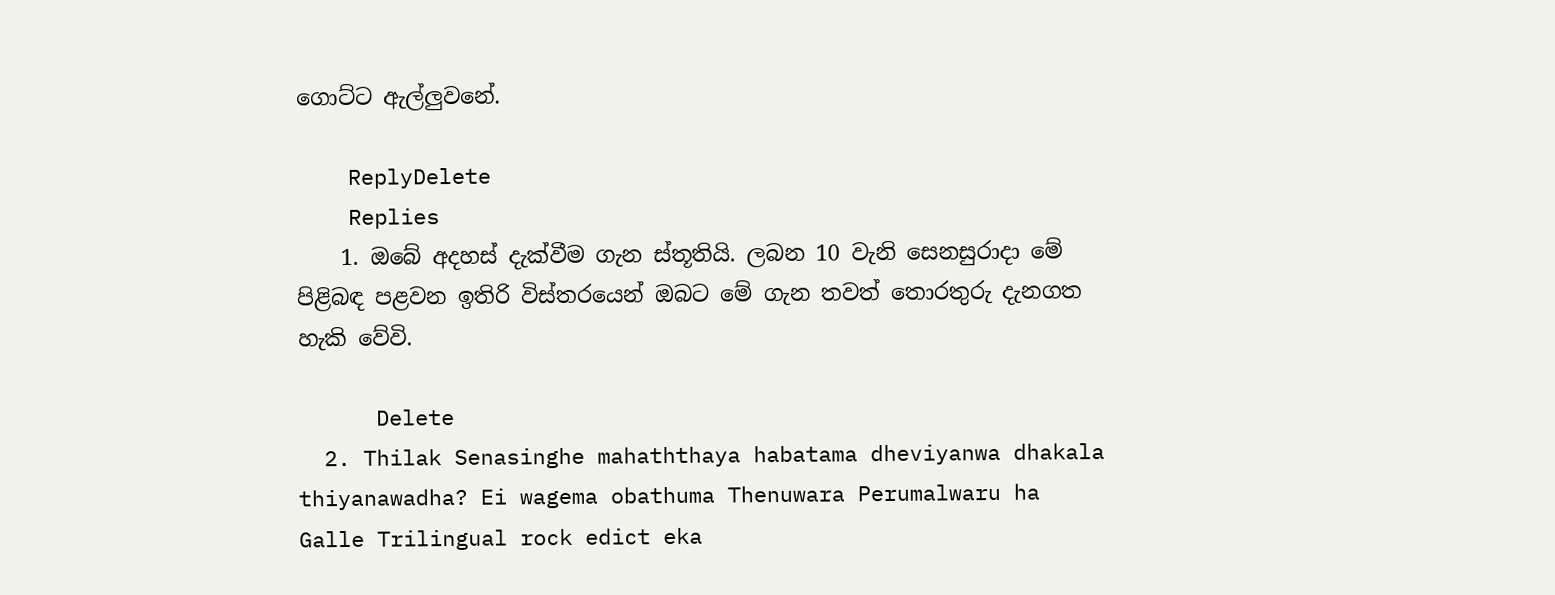ගොට්ට ඇල්ලුවනේ.

    ReplyDelete
    Replies
    1. ඔබේ අදහස් දැක්වීම ගැන ස්තූතියි. ලබන 10 වැනි සෙනසුරාදා මේ පිළිබඳ පළවන ඉතිරි විස්තරයෙන් ඔබට මේ ගැන තවත් තොරතුරු දැනගත හැකි වේවි.

      Delete
  2. Thilak Senasinghe mahaththaya habatama dheviyanwa dhakala thiyanawadha? Ei wagema obathuma Thenuwara Perumalwaru ha Galle Trilingual rock edict eka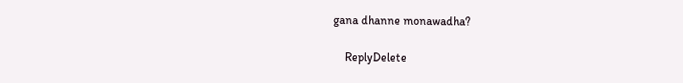gana dhanne monawadha?

    ReplyDelete